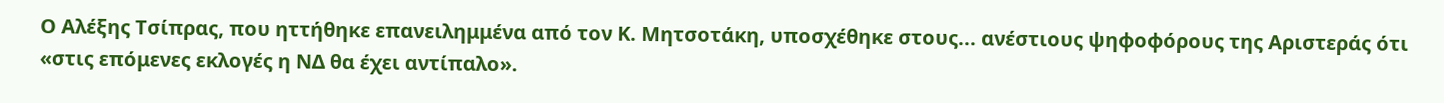Ο Αλέξης Τσίπρας, που ηττήθηκε επανειλημμένα από τον Κ. Μητσοτάκη, υποσχέθηκε στους... ανέστιους ψηφοφόρους της Αριστεράς ότι «στις επόμενες εκλογές η ΝΔ θα έχει αντίπαλο».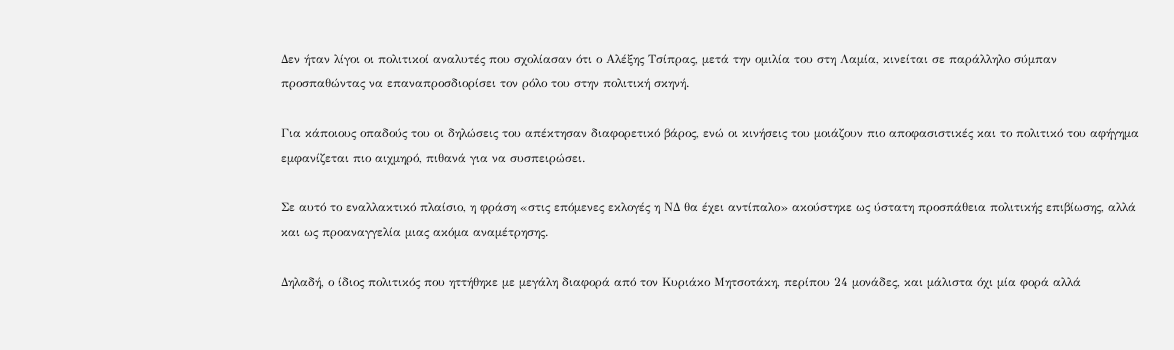Δεν ήταν λίγοι οι πολιτικοί αναλυτές που σχολίασαν ότι ο Αλέξης Τσίπρας, μετά την ομιλία του στη Λαμία, κινείται σε παράλληλο σύμπαν προσπαθώντας να επαναπροσδιορίσει τον ρόλο του στην πολιτική σκηνή.

Για κάποιους οπαδούς του οι δηλώσεις του απέκτησαν διαφορετικό βάρος, ενώ οι κινήσεις του μοιάζουν πιο αποφασιστικές και το πολιτικό του αφήγημα εμφανίζεται πιο αιχμηρό, πιθανά για να συσπειρώσει.

Σε αυτό το εναλλακτικό πλαίσιο, η φράση «στις επόμενες εκλογές η ΝΔ θα έχει αντίπαλο» ακούστηκε ως ύστατη προσπάθεια πολιτικής επιβίωσης, αλλά και ως προαναγγελία μιας ακόμα αναμέτρησης.

Δηλαδή, ο ίδιος πολιτικός που ηττήθηκε με μεγάλη διαφορά από τον Κυριάκο Μητσοτάκη, περίπου 24 μονάδες, και μάλιστα όχι μία φορά αλλά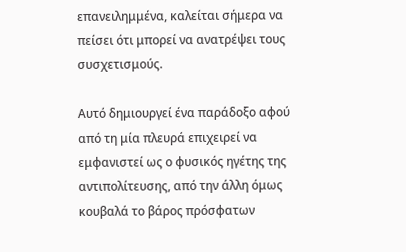επανειλημμένα, καλείται σήμερα να πείσει ότι μπορεί να ανατρέψει τους συσχετισμούς.

Αυτό δημιουργεί ένα παράδοξο αφού από τη μία πλευρά επιχειρεί να εμφανιστεί ως ο φυσικός ηγέτης της αντιπολίτευσης, από την άλλη όμως κουβαλά το βάρος πρόσφατων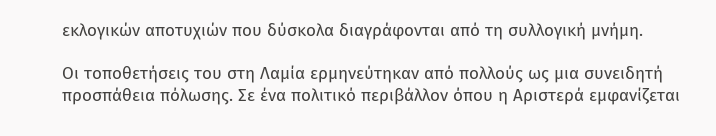εκλογικών αποτυχιών που δύσκολα διαγράφονται από τη συλλογική μνήμη.

Οι τοποθετήσεις του στη Λαμία ερμηνεύτηκαν από πολλούς ως μια συνειδητή προσπάθεια πόλωσης. Σε ένα πολιτικό περιβάλλον όπου η Αριστερά εμφανίζεται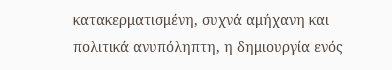κατακερματισμένη, συχνά αμήχανη και πολιτικά ανυπόληπτη, η δημιουργία ενός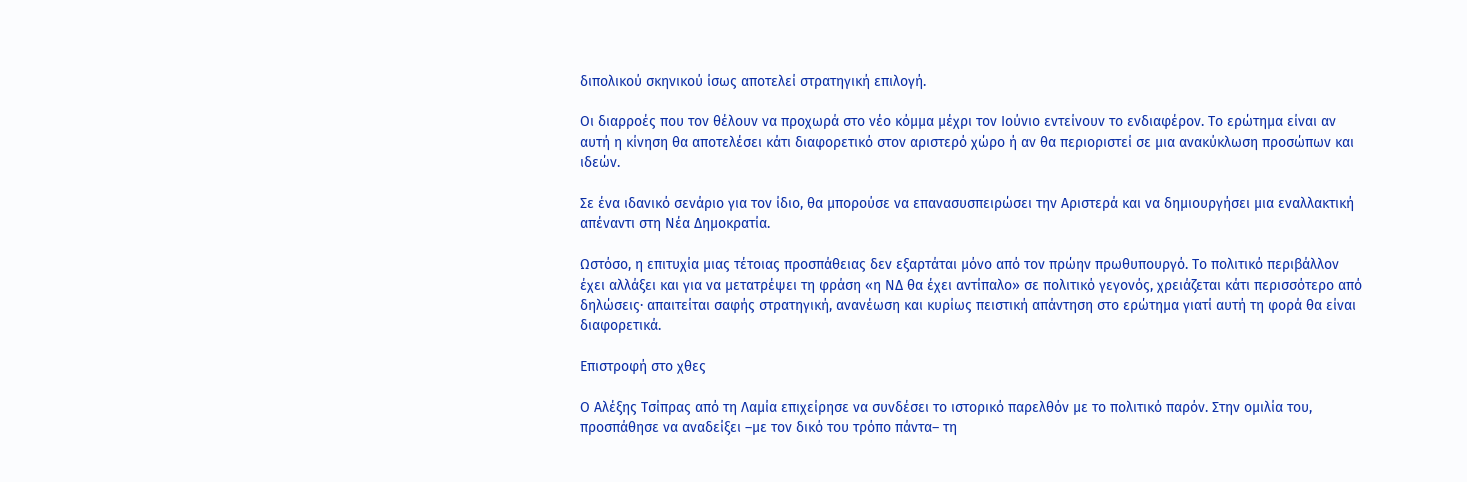διπολικού σκηνικού ίσως αποτελεί στρατηγική επιλογή.

Οι διαρροές που τον θέλουν να προχωρά στο νέο κόμμα μέχρι τον Ιούνιο εντείνουν το ενδιαφέρον. Το ερώτημα είναι αν αυτή η κίνηση θα αποτελέσει κάτι διαφορετικό στον αριστερό χώρο ή αν θα περιοριστεί σε μια ανακύκλωση προσώπων και ιδεών.

Σε ένα ιδανικό σενάριο για τον ίδιο, θα μπορούσε να επανασυσπειρώσει την Αριστερά και να δημιουργήσει μια εναλλακτική απέναντι στη Νέα Δημοκρατία.

Ωστόσο, η επιτυχία μιας τέτοιας προσπάθειας δεν εξαρτάται μόνο από τον πρώην πρωθυπουργό. Το πολιτικό περιβάλλον έχει αλλάξει και για να μετατρέψει τη φράση «η ΝΔ θα έχει αντίπαλο» σε πολιτικό γεγονός, χρειάζεται κάτι περισσότερο από δηλώσεις· απαιτείται σαφής στρατηγική, ανανέωση και κυρίως πειστική απάντηση στο ερώτημα γιατί αυτή τη φορά θα είναι διαφορετικά.

Επιστροφή στο χθες

Ο Αλέξης Τσίπρας από τη Λαμία επιχείρησε να συνδέσει το ιστορικό παρελθόν με το πολιτικό παρόν. Στην ομιλία του, προσπάθησε να αναδείξει –με τον δικό του τρόπο πάντα– τη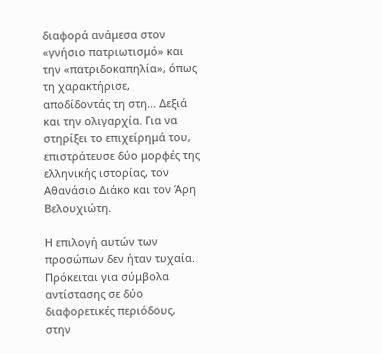διαφορά ανάμεσα στον «γνήσιο πατριωτισμό» και την «πατριδοκαπηλία», όπως τη χαρακτήρισε, αποδίδοντάς τη στη… Δεξιά και την ολιγαρχία. Για να στηρίξει το επιχείρημά του, επιστράτευσε δύο μορφές της ελληνικής ιστορίας, τον Αθανάσιο Διάκο και τον Άρη Βελουχιώτη.

Η επιλογή αυτών των προσώπων δεν ήταν τυχαία. Πρόκειται για σύμβολα αντίστασης σε δύο διαφορετικές περιόδους, στην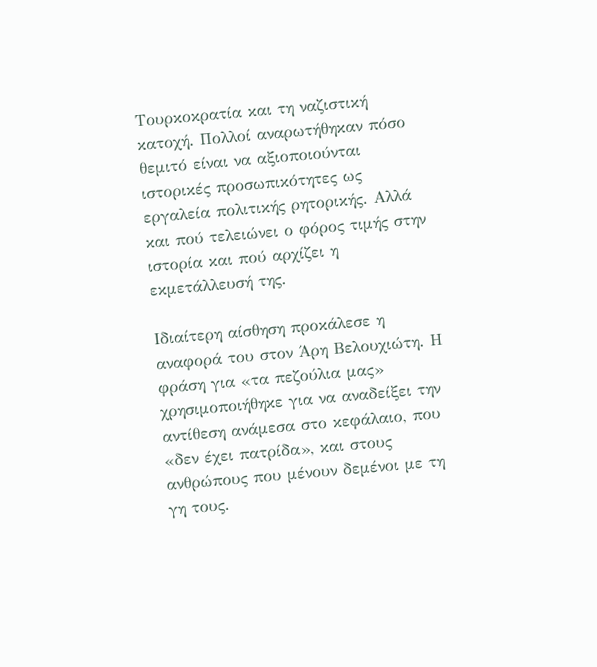Τουρκοκρατία και τη ναζιστική κατοχή. Πολλοί αναρωτήθηκαν πόσο θεμιτό είναι να αξιοποιούνται ιστορικές προσωπικότητες ως εργαλεία πολιτικής ρητορικής. Αλλά και πού τελειώνει ο φόρος τιμής στην ιστορία και πού αρχίζει η εκμετάλλευσή της.

Ιδιαίτερη αίσθηση προκάλεσε η αναφορά του στον Άρη Βελουχιώτη. Η φράση για «τα πεζούλια μας» χρησιμοποιήθηκε για να αναδείξει την αντίθεση ανάμεσα στο κεφάλαιο, που «δεν έχει πατρίδα», και στους ανθρώπους που μένουν δεμένοι με τη γη τους.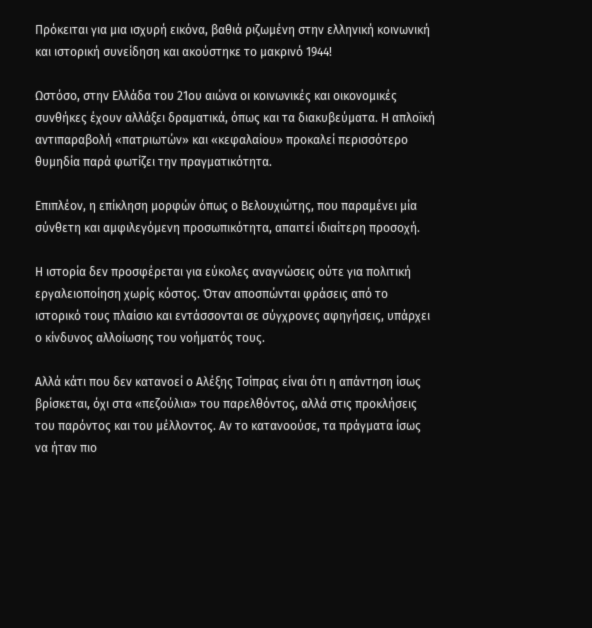Πρόκειται για μια ισχυρή εικόνα, βαθιά ριζωμένη στην ελληνική κοινωνική και ιστορική συνείδηση και ακούστηκε το μακρινό 1944!

Ωστόσο, στην Ελλάδα του 21ου αιώνα οι κοινωνικές και οικονομικές συνθήκες έχουν αλλάξει δραματικά, όπως και τα διακυβεύματα. Η απλοϊκή αντιπαραβολή «πατριωτών» και «κεφαλαίου» προκαλεί περισσότερο θυμηδία παρά φωτίζει την πραγματικότητα.

Επιπλέον, η επίκληση μορφών όπως ο Βελουχιώτης, που παραμένει μία σύνθετη και αμφιλεγόμενη προσωπικότητα, απαιτεί ιδιαίτερη προσοχή.

Η ιστορία δεν προσφέρεται για εύκολες αναγνώσεις ούτε για πολιτική εργαλειοποίηση χωρίς κόστος. Όταν αποσπώνται φράσεις από το ιστορικό τους πλαίσιο και εντάσσονται σε σύγχρονες αφηγήσεις, υπάρχει ο κίνδυνος αλλοίωσης του νοήματός τους.

Αλλά κάτι που δεν κατανοεί ο Αλέξης Τσίπρας είναι ότι η απάντηση ίσως βρίσκεται, όχι στα «πεζούλια» του παρελθόντος, αλλά στις προκλήσεις του παρόντος και του μέλλοντος. Αν το κατανοούσε, τα πράγματα ίσως να ήταν πιο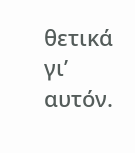θετικά γι’ αυτόν.